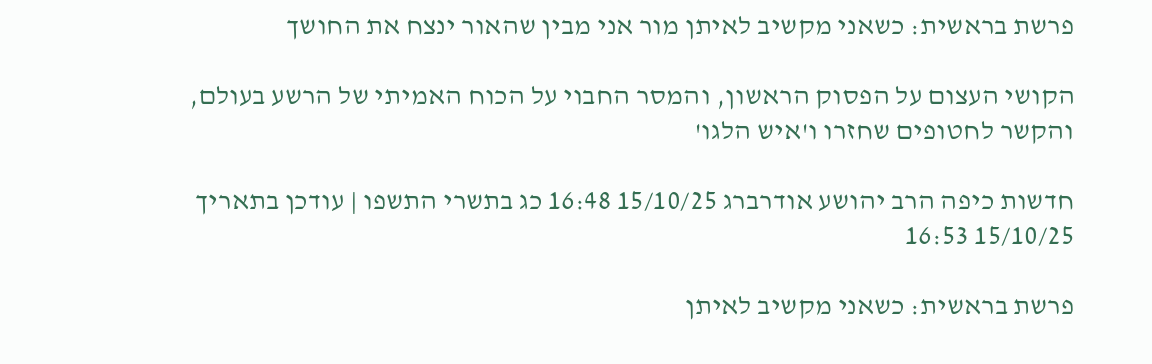פרשת בראשית: כשאני מקשיב לאיתן מור אני מבין שהאור ינצח את החושך

הקושי העצום על הפסוק הראשון, והמסר החבוי על הכוח האמיתי של הרשע בעולם, והקשר לחטופים שחזרו ו'איש הלגו'

חדשות כיפה הרב יהושע אודרברג 15/10/25 16:48 כג בתשרי התשפו | עודכן בתאריך 15/10/25 16:53

פרשת בראשית: כשאני מקשיב לאיתן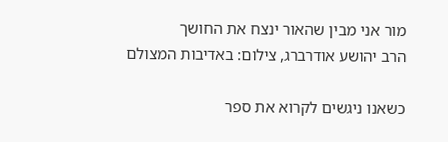מור אני מבין שהאור ינצח את החושך
הרב יהושע אודרברג, צילום: באדיבות המצולם

כשאנו ניגשים לקרוא את ספר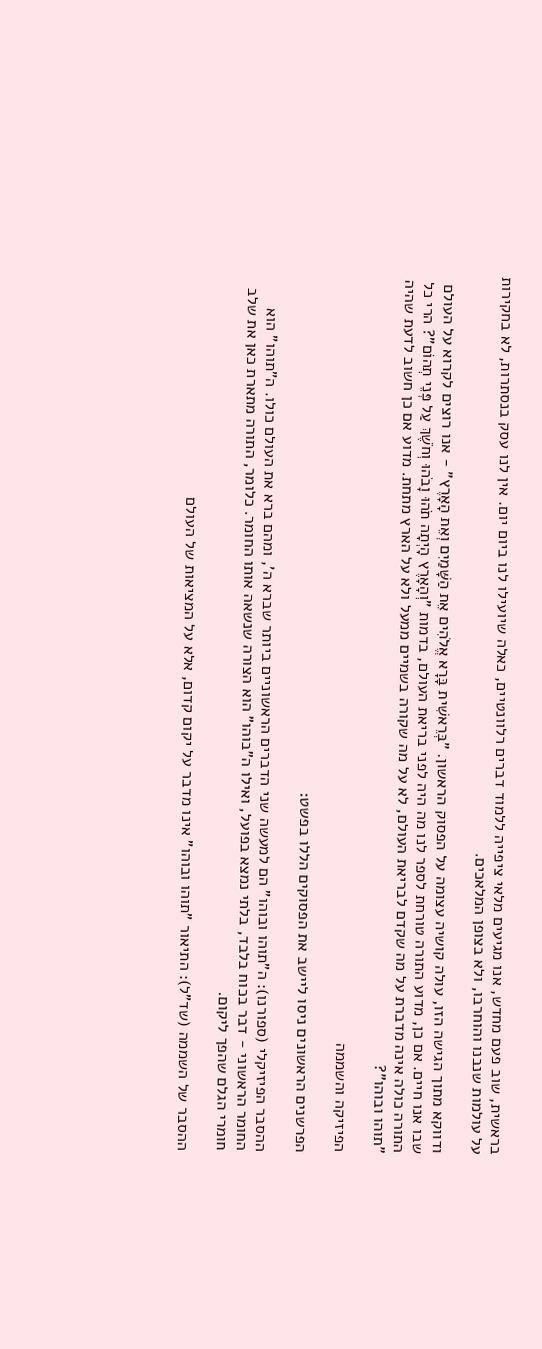בראשית, שוב פעם מחדש, אנו מגיעים מלאי ציפייה ללמוד דברים רלוונטיים, כאלה שיועילו לנו ביום יום. אין לנו עסק בנסתרות, לא בחקירות על עולמות שנבנו והוחרבו, ולא בצופן המלאכים.

ודווקא מתוך הגישה הזו, עולה קושיה עצומה על הפסוק הראשון. "בְּרֵאשִׁית בָּרָא אֱלֹהִים אֵת הַשָּׁמַיִם וְאֵת הָאָרֶץ" - אנו רוצים לקרוא על העולם שבו אנו חיים. אם כן, מדוע התורה טורחת לספר לנו מה היה לפני בריאת העולם, בדמות "וְהָאָרֶץ הָיְתָה תֹהוּ וָבֹהוּ וְחֹשֶׁךְ עַל פְּנֵי תְהוֹם"? הרי כל התורה כולה אינה מדברת על מה שקדם לבריאת העולם, לא על מה שקורה בשמיים ממעל ולא על הארץ מתחת. מדוע אם כן חשוב לדעת שהיה "תוהו ובוהו"?

הפיזיקה והשממה

הפרשנים הראשונים ניסו ליישב את הפסוקים הללו בפשט:

ההסבר הפיזיקלי (ספורנו): ה"תוהו ובוהו" הם למעשה שני הדברים הראשוניים ביותר שברא ה', ומהם ברא את העולם כולו. ה"תוהו" הוא החומר הראשוני - דבר בכוח בלבד, בלתי נמצא בפועל, ואילו ה"בוהו" הוא הצורה שנשאה אותו החומר. כלומר, התורה מתארת כאן את שלב חומרי הגלם שהפך ליקום.

ההסבר של השממה (שד"ל): התיאור "תוהו ובוהו" אינו מדבר על יקום קדום, אלא על המציאות של העולם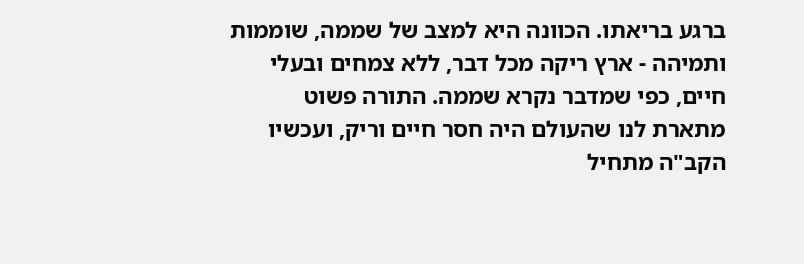ברגע בריאתו. הכוונה היא למצב של שממה, שוממות ותמיהה - ארץ ריקה מכל דבר, ללא צמחים ובעלי חיים, כפי שמדבר נקרא שממה. התורה פשוט מתארת לנו שהעולם היה חסר חיים וריק, ועכשיו הקב"ה מתחיל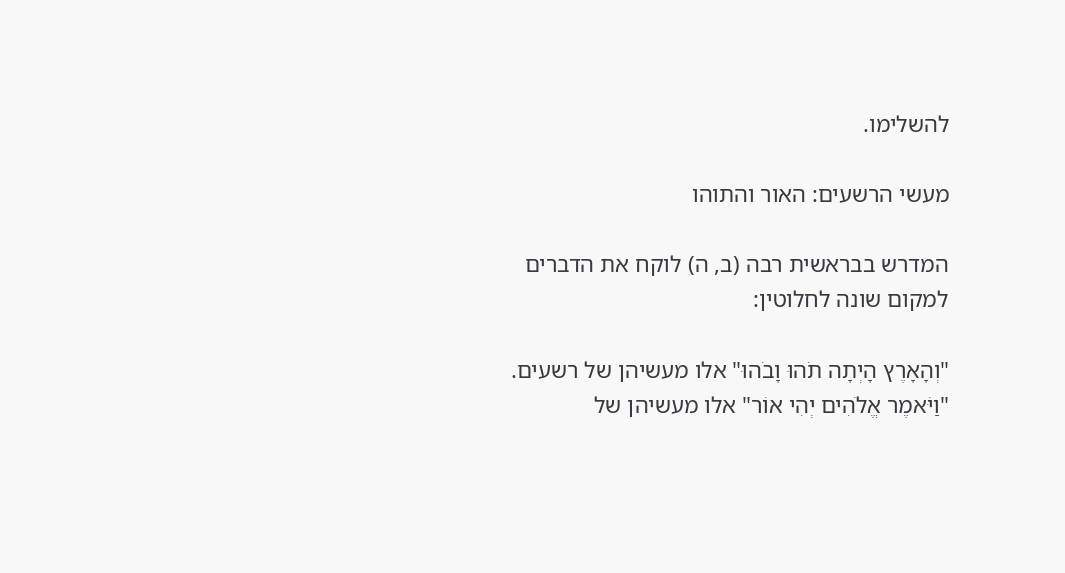להשלימו.

מעשי הרשעים: האור והתוהו

המדרש בבראשית רבה (ב, ה) לוקח את הדברים למקום שונה לחלוטין:

"וְהָאָרֶץ הָיְתָה תֹהוּ וָבֹהוּ" אלו מעשיהן של רשעים. "וַיֹּאמֶר אֱלֹהִים יְהִי אוֹר" אלו מעשיהן של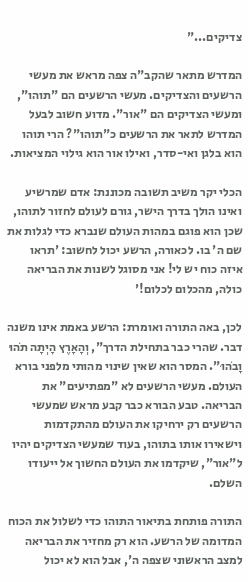צדיקים..."

המדרש מתאר שהקב"ה צפה מראש את מעשי הרשעים והצדיקים. מעשי הרשעים הם "תוהו", ומעשי הצדיקים הם "אור". מדוע חשוב לבעל המדרש לתאר את הרשעים כ"תוהו"? הרי תוהו הוא בלגן ואי-סדר, ואילו אור הוא גילוי המציאות.

הכלי יקר משיב תשובה מכוננת: אדם שמרשיע ואינו הולך בדרך הישר, גורם לעולם לחזור לתוהו, שכן הוא פוגם במהות העולם שנברא כדי לגלות את שם ה' בו. לכאורה, הרשע יכול לחשוב: 'תראו איזה כוח יש לי! אני מסוגל לשנות את הבריאה כולה, מהכלום לכלום!'

לכן, באה התורה ואומרת: הרשע באמת אינו משנה דבר. שהרי כבר בתחילת הדרך", וְהָאָרֶץ הָיְתָה תֹהוּ וָבֹהוּ". המסר הוא שאין שינוי מהותי מלפני בורא העולם. מעשי הרשעים לא "מפתיעים" את הבריאה. טבע הבורא כבר קבע מראש שמעשי הרשעים רק ירחיקו את העולם מהתקדמות וישאירו אותו בתוהו, בעוד שמעשי הצדיקים יהיו ל"אור", שיקדמו את העולם החשוך אל ייעודו השלם.

התורה פותחת בתיאור התוהו כדי לשלול את הכוח המדומה של הרשע. הוא רק מחזיר את הבריאה למצב הראשוני שצפה ה', אבל הוא לא יכול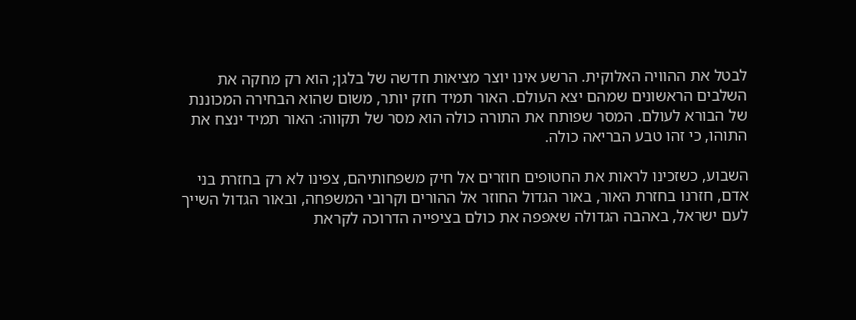לבטל את ההוויה האלוקית. הרשע אינו יוצר מציאות חדשה של בלגן; הוא רק מחקה את השלבים הראשונים שמהם יצא העולם. האור תמיד חזק יותר, משום שהוא הבחירה המכוננת של הבורא לעולם. המסר שפותח את התורה כולה הוא מסר של תקווה: האור תמיד ינצח את התוהו, כי זהו טבע הבריאה כולה.

השבוע, כשזכינו לראות את החטופים חוזרים אל חיק משפחותיהם, צפינו לא רק בחזרת בני אדם, חזרנו בחזרת האור, באור הגדול החוזר אל ההורים וקרובי המשפחה, ובאור הגדול השייך לעם ישראל, באהבה הגדולה שאפפה את כולם בציפייה הדרוכה לקראת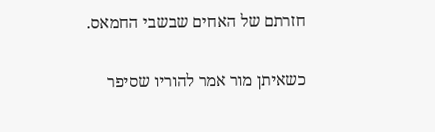חזרתם של האחים שבשבי החמאס.

כשאיתן מור אמר להוריו שסיפר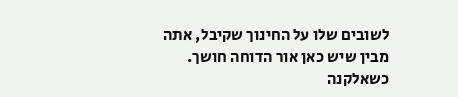לשובים שלו על החינוך שקיבל, אתה מבין שיש כאן אור הדוחה חושך. כשאלקנה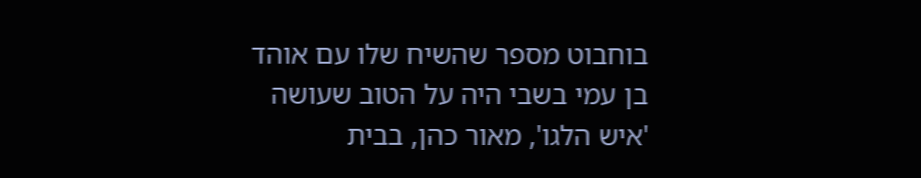בוחבוט מספר שהשיח שלו עם אוהד בן עמי בשבי היה על הטוב שעושה 'איש הלגו', מאור כהן, בבית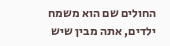החולים שם הוא משמח ילדים, אתה מבין שיש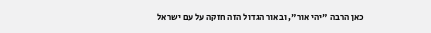כאן הרבה "יהי אור", ובאור הגדול הזה חזקה על עם ישראל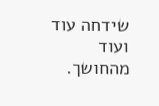שידחה עוד ועוד מהחושך.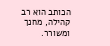הכותב הוא רב קהילה, מחנך ומשורר.